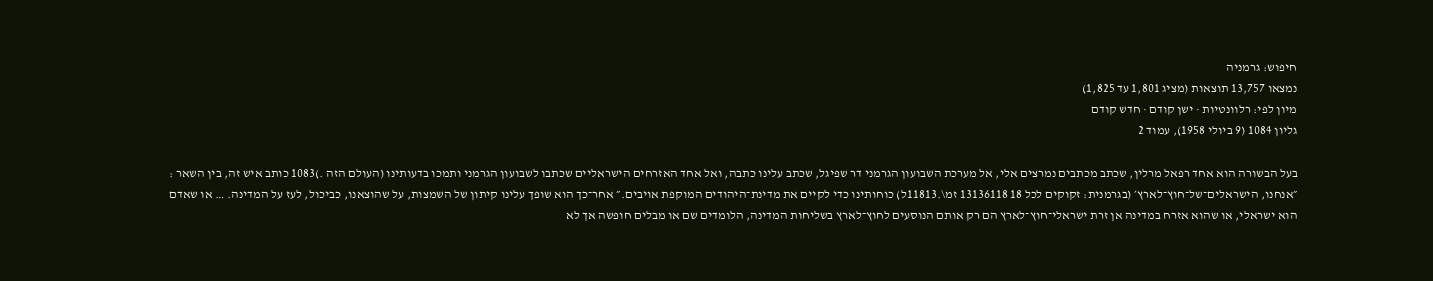חיפוש: גרמניה
נמצאו 13,757 תוצאות (מציג 1,801 עד 1,825)
מיון לפי: רלוונטיות · ישן קודם · חדש קודם
גליון 1084 (9 ביולי 1958), עמוד 2

בעל הבשורה הוא אחד רפאל מרלין, שכתב מכתבים נמרצים אלי, אל מערכת השבועון הגרמני דר שפיגל, שכתב עלינו כתבה, ואל אחד האזרחים הישראליים שכתבו לשבועון הגרמני ותמכו בדעותינו (העולם הזה .)1083 כותב איש זה, בין השאר : ״אנחנו, הישראלים־של־חוץ־לארץ׳ (בגרמנית: זקוקים לכל 18 13136118 זמ\.11813ל) כוחותינו כדי לקיים את מדינת־היהודים המוקפת אויבים.״ אחר־כך הוא שופך עלינו קיתון של השמצות, על שהוצאנו, כביכול, לעז על המדינה. … או שאדם הוא ישראלי, או שהוא אזרח במדינה אן זרת ישראלי־חוץ־לארץ הם רק אותם הנוסעים לחוץ־לארץ בשליחות המדינה, הלומדים שם או מבלים חופשה אך לא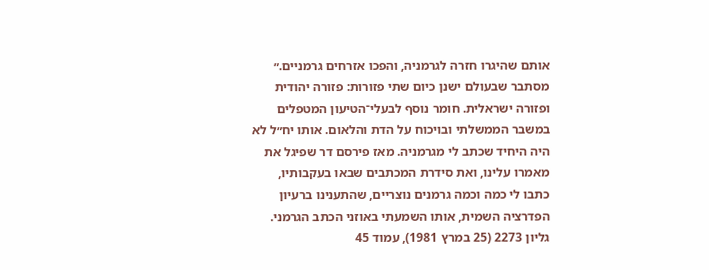אותם שהיגרו חזרה לגרמניה, והפכו אזרחים גרמניים.״ מסתבר שבעולם ישנן כיום שתי פזורות: פזורה יהודית ופזורה ישראלית. חומר נוסף לבעלי־הטיעון המטפלים במשבר הממשלתי ובויכוח על הדת והלאום. אותו יח״ל לא היה היחיד שכתב לי מגרמניה. מאז פירסם דר שפיגל את מאמרו עלינו, ואת סידרת המכתבים שבאו בעקבותיו, כתבו לי כמה וכמה גרמנים נוצריים, שהתענינו ברעיון הפדרציה השמית, אותו השמעתי באוזני הכתב הגרמני.
גליון 2273 (25 במרץ 1981), עמוד 45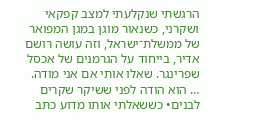הרגשתי שנקלעתי למצב קפקאי ושקרני, כשנאור מוגן במגן המפואר של ממשלת־ישראל, וזה עושה רושם אדיר, בייחוד על הגרמנים של אכסל שפרינגר. שאלו אותי אם אני מודה. … הוא הודה לפני ששיקר שקרים לבנים• כששאלתי אותו מדוע כתב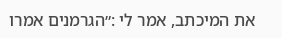את המיכתב, אמר לי :״הגרמנים אמרו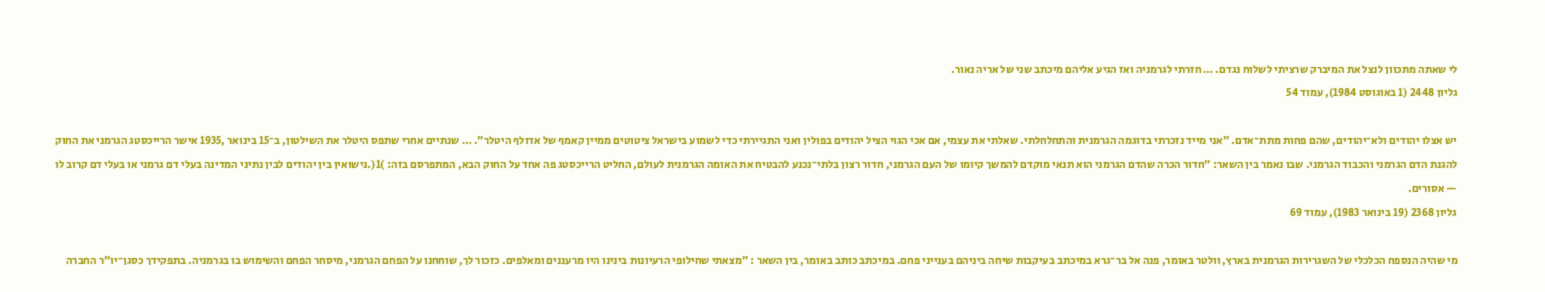לי שאתה מתכוון לנצל את המיברק שרציתי לשלוח נגדם. … חזרתי לגרמניה ואז הגיע אליהם מיכתב שני של אריה נאור.
גליון 2448 (1 באוגוסט 1984), עמוד 54

יש אצלו יהודים ולא־יהודים, שהם פחות מתת־אדם. ״אני מייד נזכרתי בדוגמה הגרמנית והתחלחלתי. שאלתי את עצמי, אם אכי הגוי הציל יהודים בפולין ואני התגיירתי כדי לשמוע בישראל ציטוטים ממיין קאמף של אדולף היטלר״. … שנתיים אחרי שתפס היטלר את השילטון, ב־15 בינואר ,1935 אישר הרייכסטג הגרמני את החוק להגנת הדם הגרמני והכבוד הגרמני. שבו נאמר בין השאר: ״חדור הכרה שהדם הגרמני הוא תנאי מוקדם להמשך קיומו של העם הגרמני, חדור רצון בלתי־נכנע להבטיח את האומה הגרמנית לעולם, החליט הרייכסטג פה אחד על החוק הבא, המתפרסם בזה: )1(.נישואין בין יהודים לבין נתיני המדינה בעלי דם גרמני או בעלי דם קרוב לו — אסורים.
גליון 2368 (19 בינואר 1983), עמוד 69

מי שהיה הנספח הכלכלי של השגרירות הגרמנית בארץ, וולטר באומר, פנה אל בר־גרא במיכתב בעיקבות שיחה ביניהם בענייני פחם. במיכתב כותב באומר, בין השאר : ״מצאתי שחילופי הרעיונות בינינו היו מרעננים ומאלפים. כזכור לך, שוחחנו על הפחם הגרמני, מיסחר הפחם והשימוש בו בגרמניה. בתפקידך כסגן־יו״ר החברה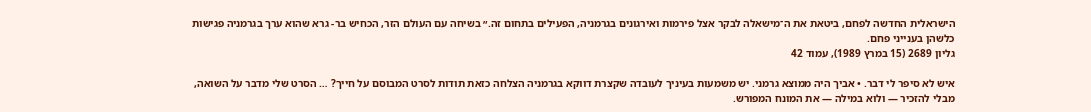הישראלית החדשה לפחם, ביטאת את ה־מישאלה לבקר אצל פירמות ואירגונים בגרמניה, הפעילים בתחום זה.״ בשיחה עם העולם הזר, הכחיש בר- גרא שהוא ערך בגרמניה פגישות כלשהן בענייני פחם.
גליון 2689 (15 במרץ 1989), עמוד 42

איש לא סיפר לי דבר. • אביך היה ממוצא גרמני. יש משמעות בעיניך לעובדה שקצרת דווקא בגרמניה הצלחה כזאת תודות לסרט המבוסם על חייך? … הסרט שלי מדבר על השואה, מבלי להזכיר — ולוא במילה — את המונח המפורש.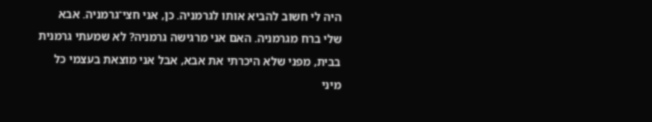היה לי חשוב להביא אותו לגרמניה. כן, אני חצי־גרמניה. אבא שלי ברח מגרמניה. האם אני מרגישה גרמניה? לא שמעתי גרמנית בבית, מפני שלא היכרתי את אבא, אבל אני מוצאת בעצמי כל מיני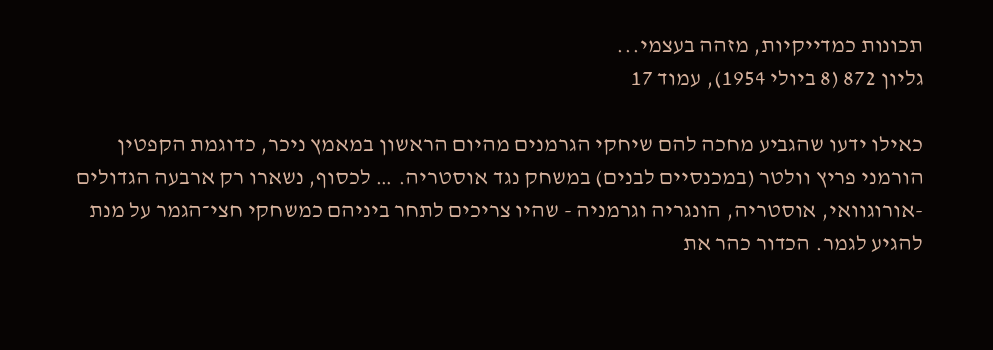תכונות כמדייקיות, מזהה בעצמי...
גליון 872 (8 ביולי 1954), עמוד 17

כאילו ידעו שהגביע מחכה להם שיחקי הגרמנים מהיום הראשון במאמץ ניכר, כדוגמת הקפטין הורמני פריץ וולטר (במכנסיים לבנים) במשחק נגד אוסטריה. … לכסוף, נשארו רק ארבעה הגדולים -אורוגוואי, אוסטריה, הונגריה וגרמניה - שהיו צריכים לתחר ביניהם כמשחקי חצי־הגמר על מנת להגיע לגמר. הכדור כהר את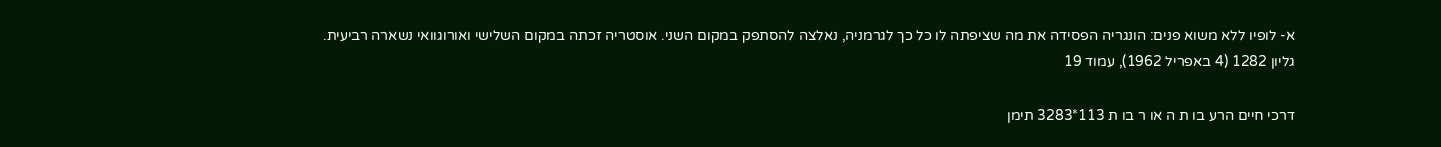א- לופיו ללא משוא פנים: הונגריה הפסידה את מה שציפתה לו כל כך לגרמניה, נאלצה להסתפק במקום השני. אוסטריה זכתה במקום השלישי ואורוגוואי נשארה רביעית.
גליון 1282 (4 באפריל 1962), עמוד 19

דרכי חיים הרע בו ת ה או ר בו ת 113*3283 תימן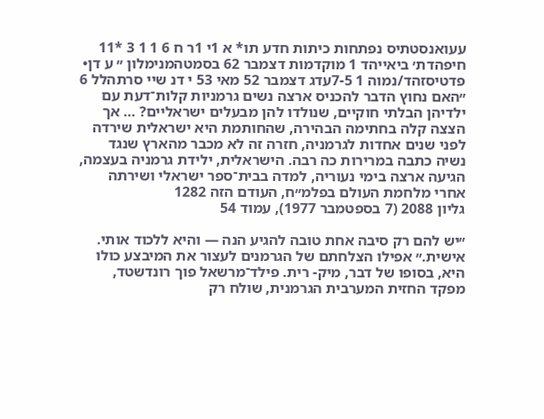עעואנסטתיס נפתחות כיתות חדע תו* א 1י 1ר ח 6 1 1 3 *11 חיפהדת׳ ביאייהד 1 מוקדמות דצמבר 62 בסמטהמנימלון ״ ע דן• פדטיסזהד/נמוה 1 7-5עדג דצמבר 52 מאי 53 י דנ שיי סרתהלל 6 ״האם נחוץ הדבר להכניס ארצה נשים גרמניות קלות־דעת עם ילדיהן הבלתי חוקיים, שנולדו להן מבעלים ישראליים? … אך הצצה קלה בחתימה הבהירה, שהחותמת היא ישראלית שירדה לפני שנים אחדות לגרמניה, חזרה זה לא מכבר מהארץ שנגד נשיה כתבה במרירות כה רבה. הישראלית, ילידת גרמניה בעצמה, הגיעה ארצה בימי נעוריה, למדה בבית־ספר ישראלי ושירתה אחרי מלחמת העולם בפלמ״ח, העודם הזה 1282
גליון 2088 (7 בספטמבר 1977), עמוד 54

״יש להם רק סיבה אחת טובה להגיע הנה — והיא ללכוד אותי. אישית.״ אפילו הצלחתם של הגרמנים לעצור את המיבצע כולו היא, בסופו של דבר, מיק- רית. פילד־מרשאל פוך רונדשטד, מפקד החזית המערבית הגרמנית, שולח רק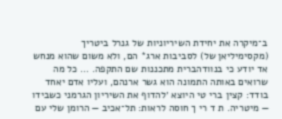ב־מיקרה את יחידת השיריוניות של גנרל ביטריך (מקסימיליאן של) לסביבות ארג* הם, ולא משום שהוא מנחש אד יודע כי בנוודהברית מתכננות שם התקפה. … כל מה שרואים באותה התמונה הוא גשר ארנהם, ועליו אדם יאחד בודד: קצין ברי טי היוצא ׳להדוף את השיריון הגרמני כשבידו — מיטריה. ת ד רי ך חוסה לראות: תל־אכיב — הרומן שלי עם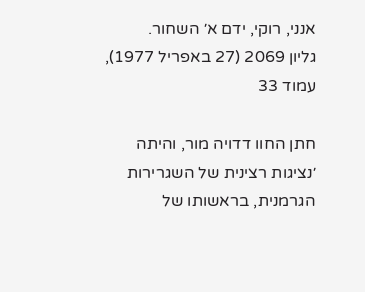אנני, רוקי, ידם א׳ השחור.
גליון 2069 (27 באפריל 1977), עמוד 33

חתן החוו דדויה מור, והיתה ׳נציגות רצינית של השגרירות הגרמנית, בראשותו של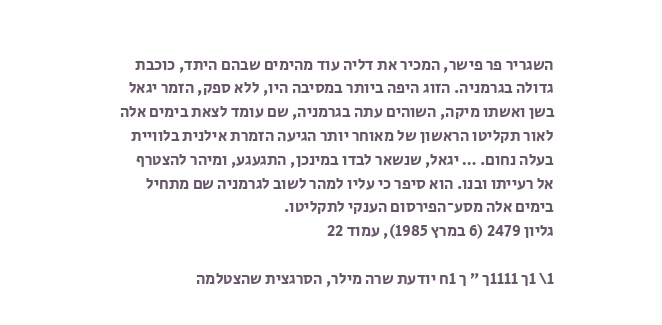השגריר פר פישר, המכיר את דליה עוד מהימים שבהם היתד, כוכבת גדולה בגרמניה. הזוג היפה ביותר במסיבה היו, ללא ספק, הזמר יגאל בשן ואשתו מיקה, השוהים עתה בגרמניה, שם עומד לצאת בימים אלה לאור תקליטו הראשון של מאוחר יותר הגיעה הזמרת אילנית בלוויית בעלה נחום. … יגאל, שנשאר לבדו במינכן, התגעגע, ומיהר להצטרף אל רעייתו ובנו. הוא סיפר כי עליו למהר לשוב לגרמניה שם מתחיל בימים אלה מסע־הפירסום הענקי לתקליטו.
גליון 2479 (6 במרץ 1985), עמוד 22

1\ 1ך 1111ך ״ ך 1ח יודעת שרה מילר, הסרגצית שהצטלמה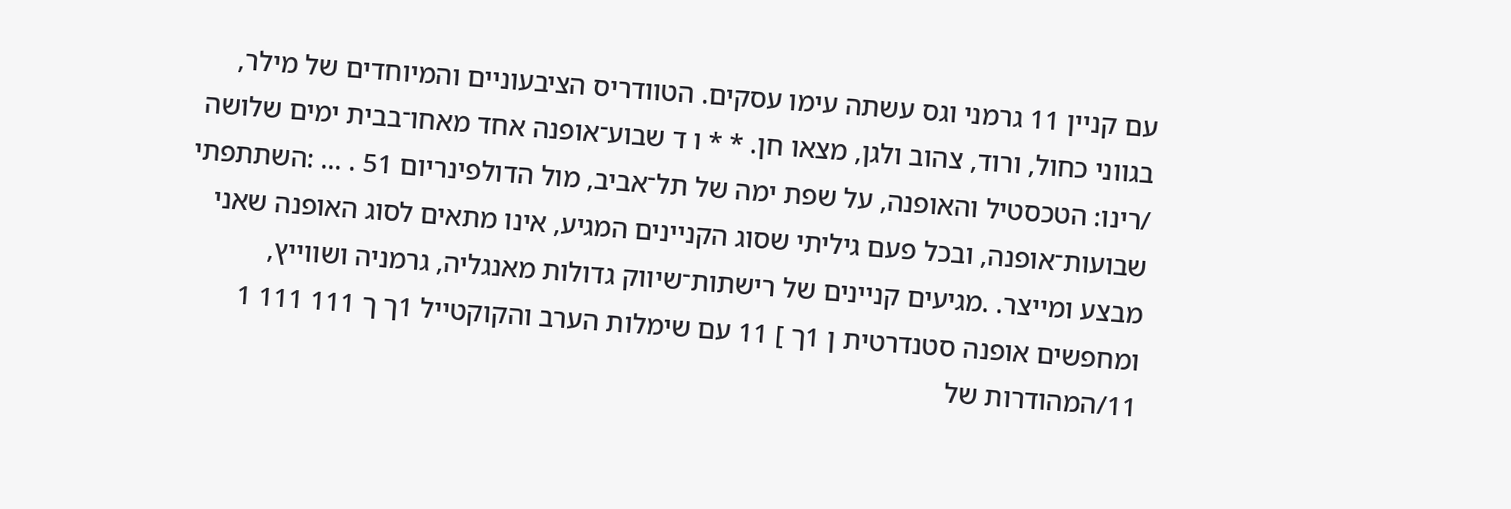עם קניין 11 גרמני וגס עשתה עימו עסקים. הטוודריס הציבעוניים והמיוחדים של מילר, בגווני כחול, ורוד, צהוב ולגן, מצאו חן. * * ו ד שבוע־אופנה אחד מאחו־בבית ימים שלושה /רינו: הטכסטיל והאופנה, על שפת ימה של תל־אביב, מול הדולפינריום 51 . … :השתתפתי שבועות־אופנה, ובכל פעם גיליתי שסוג הקניינים המגיע, אינו מתאים לסוג האופנה שאני מבצע ומייצר. .מגיעים קניינים של רישתות־שיווק גדולות מאנגליה, גרמניה ושווייץ, ומחפשים אופנה סטנדרטית ן 1ך ] 11 עם שימלות הערב והקוקטייל 1ך ך 111 111 1 11/המהודרות של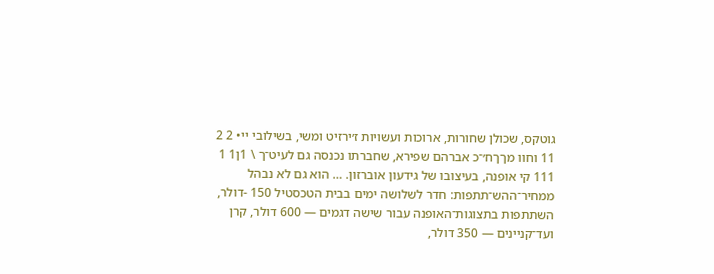גוטקס, שכולן שחורות, ארוכות ועשויות ז׳ירזיט ומשי, בשילובי יי• 2 2 11 וחוו מךךח׳־כ אברהם שפירא, שחברתו נכנסה גם לעיט־ך \ 1ן1 1 111 קי אופנה, בעיצובו של גידעון אוברזון. … הוא גם לא נבהל ממחיר־ההש־תתפות: חדר לשלושה ימים בבית הטכסטיל 150 -דולר, השתתפות בתצוגות־האופנה עבור שישה דגמים — 600 דולר, קרן ועד־קניינים — 350 דולר,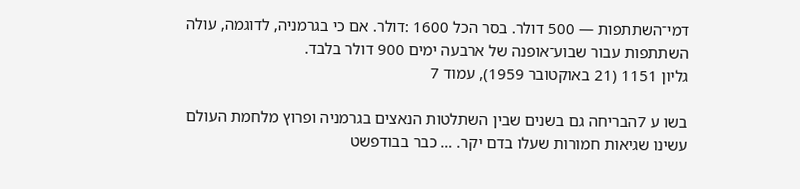דמי־השתתפות — 500 דולר. בסר הכל 1600 :דולר. אם כי בגרמניה, לדוגמה, עולה השתתפות עבור שבוע־אופנה של ארבעה ימים 900 דולר בלבד.
גליון 1151 (21 באוקטובר 1959), עמוד 7

בשו ע 7הבריחה גם בשנים שבין השתלטות הנאצים בגרמניה ופרוץ מלחמת העולם עשינו שגיאות חמורות שעלו בדם יקר. … כבר בבודפשט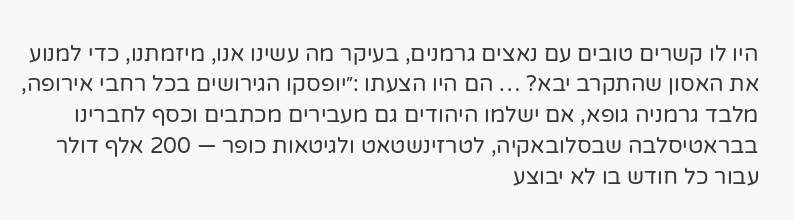היו לו קשרים טובים עם נאצים גרמנים, בעיקר מה עשינו אנו, מיזמתנו, כדי למנוע את האסון שהתקרב יבא? … הם היו הצעתו :״יופסקו הגירושים בכל רחבי אירופה, מלבד גרמניה גופא, אם ישלמו היהודים גם מעבירים מכתבים וכסף לחברינו בבראטיסלבה שבסלובאקיה, לטרזינשטאט ולגיטאות כופר — 200 אלף דולר עבור כל חודש בו לא יבוצע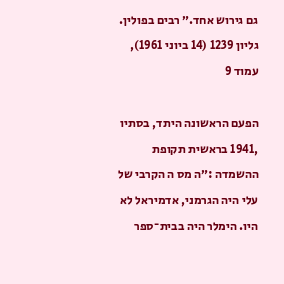גם גירוש אחד.״ רבים בפולין.
גליון 1239 (14 ביוני 1961), עמוד 9

הפעם הראשונה היתד, בסתיו ,1941 בראשית תקופת ההשמדה :״ה מס ה הקרבי של עלי היה הגרמני, אדמיראל לא היו. הימלר היה בבית־ספר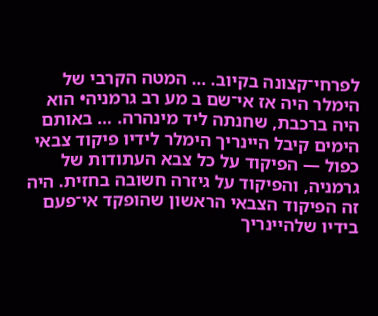לפרחי־קצונה בקיוב. … המטה הקרבי של הימלר היה אז אי־שם ב מע רב גרמניה• הוא היה ברכבת, שחנתה ליד מינהרה. … באותם הימים קיבל היינריך הימלר לידיו פיקוד צבאי כפול — הפיקוד על כל צבא העתודות של גרמניה, והפיקוד על גיזרה חשובה בחזית. היה זה הפיקוד הצבאי הראשון שהופקד אי־פעם בידיו שלהיינריך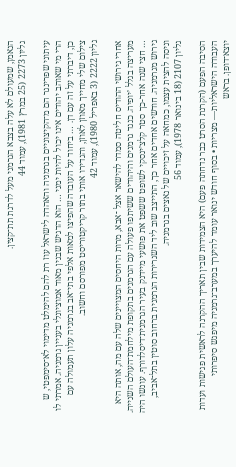הנאמן, שמעולם לא עלה בצבא הגרמני מעל לדרגת תת־קצין.
גליון 2273 (25 במרץ 1981), עמוד 44

עיתוני שפרינגר הם מ־הקיצוניים בגרמניה והאהדה לישראל עוז רת להם להימלט מדימוי לא־סימפטי, ש הרי מי שאוהב יהודים אינו יכול להיות ימני … הוא הדגיש שבגין מאוד אמוציונלי בעניין גרמניה. אמרתי לו כן, דיברתי על זה עם דן. … ביחוד על העובדה שהפיצו למאות אלפי בתי־אב בגרמניה עלון תעמולה עם צילום שלי מחייך מאוזן לאוזן, והגדירו אותי בתור קריקטוריסט מפורסם וחשוב.
גליון 2222 (3 באפריל 1980), עמוד 42

אחרי גירושי ההודיס חליטה סמדר להישאר אצל ־אבא, מרות היחסים המצויינים שלה עם מה, אותה היא מעריצה בגלל ׳יופיה. כנגד גרמנים והיהודים ששיתפו פעולה עם הגרמנים בתקופת מילחמת־העולם השנייה. … חצי שנה אחר-כך סטר קלצ׳ינסקי לשופט ששפט את פושעי מיידנק בעיר הגרמנית־דיסלדורף. עונשו היה גירוש מגרמניה. חודשים אחדים אחר כך, התייצב שוב ליד השגרירות הגרמנית ברחוב סוטין בתל־אביב, וניסה להצית עצמו, כמחאה על זיכויים של נאצים בגרמניה.
גליון 2107 (18 בינואר 1978), עמוד 56

הסיבה הפעם (הקרנת הסרט כבר נדחתה פעם) היא הצמידות שבין תאריך ההקרנה לראשית פגישות ועדות העבודה הישראליות— מצריות • בסוף חודש ינואר עומד להיערך במערב־גרמניה מיפגש סיפרותי יוצא־דופן. בראש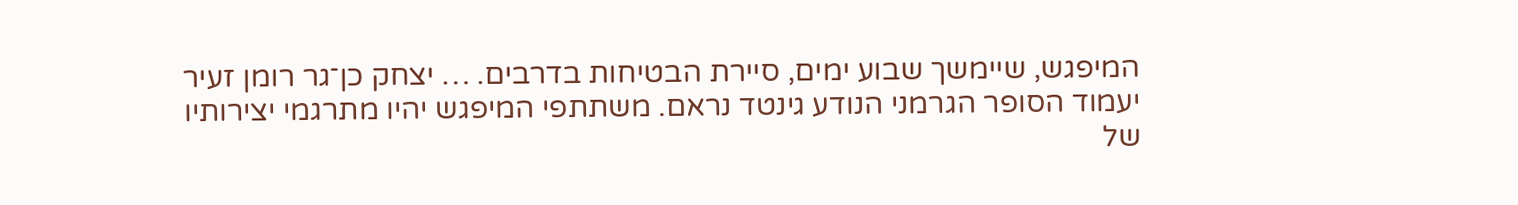המיפגש, שיימשך שבוע ימים, סיירת הבטיחות בדרבים. … יצחק כן־גר רומן זעיר יעמוד הסופר הגרמני הנודע גינטד נראם. משתתפי המיפגש יהיו מתרגמי יצירותיו של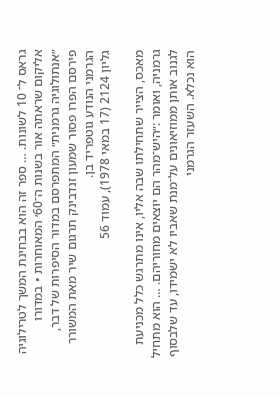גראס ל־ 10 לשונות. … ספר זה הוא בבחינת המשך לטרילוגיה אליקום שראתה אור בשנות ה־60׳ המאוחרות • במדורו ״אנתולוגיה גרמנית״ המתפרסם במדור הסיפרות של דבר, פירסם הפרו פסור שמעון זנדבינק תרגום שיר מאת המשורר הגרמני הנודע גוטפריד בן.
גליון 2124 (17 במאי 1978), עמוד 56

מאכס, הצייר שתחילתו שבה אליו, אינו מתרגש כלל מכניעת גרמניה, ואומר :״היש־מהר הם יוצאים מחוריהם. … הוא מתחיל לגנוב אותן ממוזיאונים על־מנת שאביו לא ישמידו, עד שלבסוף הוא נכלא. השעזר הגרמני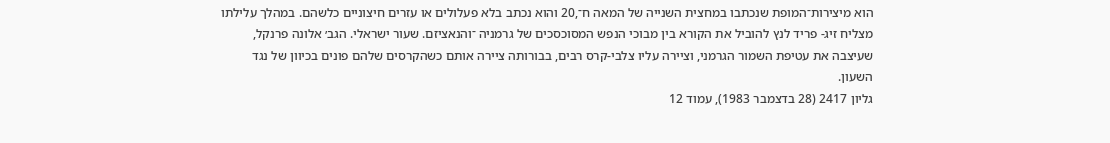הוא מיצירות־המופת שנכתבו במחצית השנייה של המאה ח־,20 והוא נכתב בלא פעלולים או עזרים חיצוניים כלשהם. במהלך עלילתו מצליח זיג- פריד לנץ להוביל את הקורא בין מבוכי הנפש המסוכסכים של גרמניה ־והנאציזם. שעור ישראלי. הגב׳ אלונה פרנקל, שעיצבה את עטיפת השמור הגרמני, וציירה עליו צלבי-קרס רבים, בבורותה ציירה אותם כשהקרסים שלהם פונים בכיוון של נגד השעון.
גליון 2417 (28 בדצמבר 1983), עמוד 12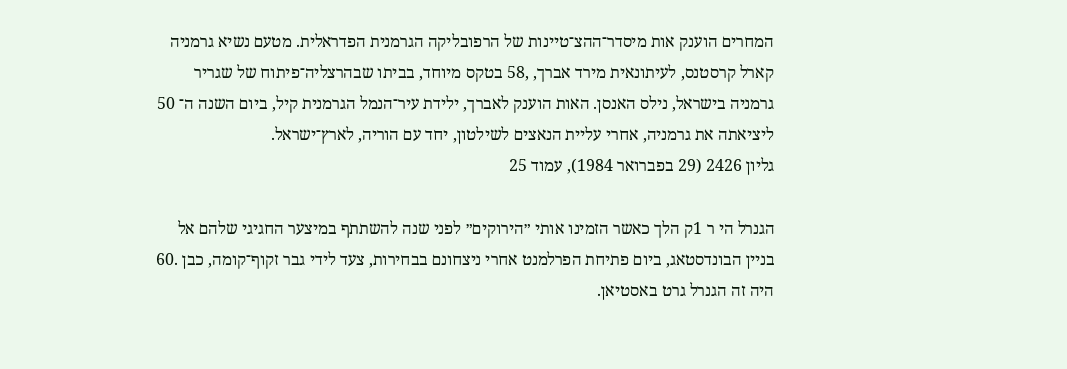המחרים הוענק אות מיסדר־ההצ־טיינות של הרפובליקה הגרמנית הפדראלית. מטעם נשיא גרמניה קארל קרסטנס, לעיתונאית מירד אברך, ,58 בטקס מיוחד, בביתו שבהרצליה־פיתוח של שגריר גרמניה בישראל, נילס האנסן. האות הוענק לאברך, ילידת עיר־הנמל הגרמנית קיל, ביום השנה ה־ 50 ליציאתה את גרמניה, אחרי עליית הנאצים לשילטון, יחד עם הוריה, לארץ־ישראל.
גליון 2426 (29 בפברואר 1984), עמוד 25

הגנרל הי ר 1ק הלך כאשר הזמינו אותי ״הירוקים״ לפני שנה להשתתף במיצער החגיגי שלהם אל בניין הבונדסטאג, ביום פתיחת הפרלמנט אחרי ניצחונם בבחירות, צעד לידי גבר זקוף־קומה, כבן .60 היה זה הגנרל גרט באסטיאן.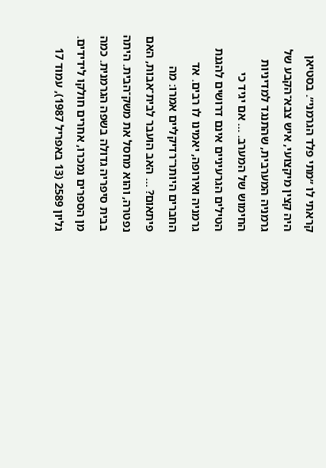קראתי לו ״מתי פלד הגרמני״. בסטיאן היה קצין מיקצועי, איש צבא־הקבע של גרמניה המערבית, שהתנגד למדיניות החימוש של המערב. … אם יגיד כי הטילים הגרעיניים אינם דרושים להגנת גרמניה ואירופה, יאמינו לו רבים. אד החברים היותר־רדיקליים אמרו: מה פיתאום? … האב הועבר לבית־אבות, האם נפטרה, והוא מחסל את משק־הבית. היתה בבית סיפריה גדולה בשפה הגרמנית. כמה מן הספרים נמכרו, אחרים חולקו לידידים.
גליון 2589 (13 באפריל 1987), עמוד 17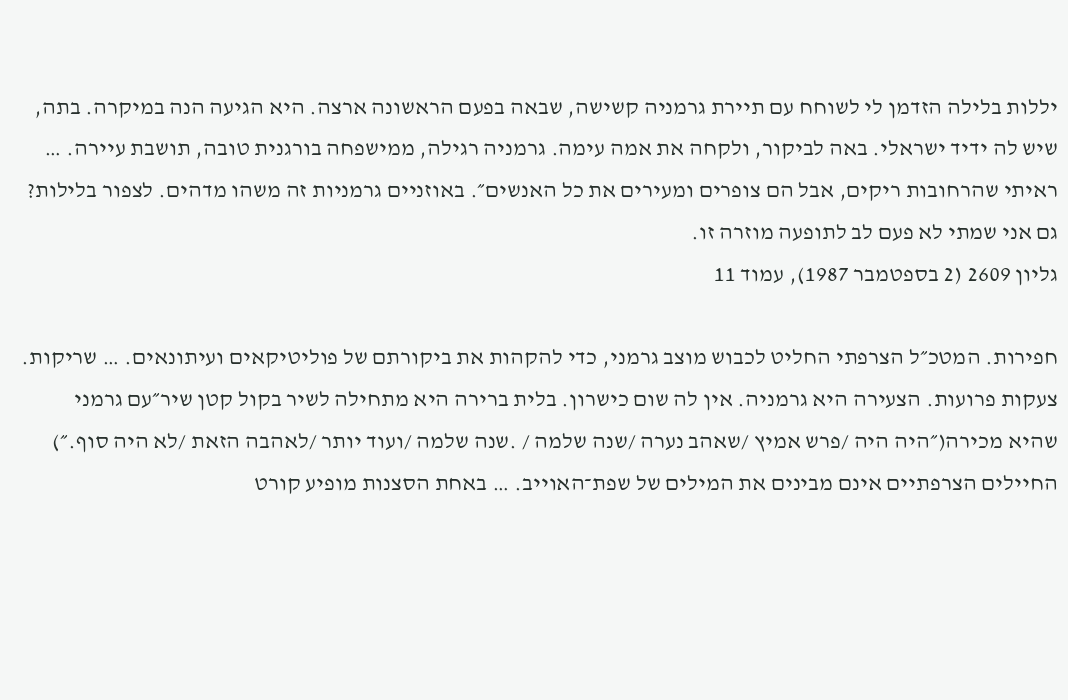יללות בלילה הזדמן לי לשוחח עם תיירת גרמניה קשישה, שבאה בפעם הראשונה ארצה. היא הגיעה הנה במיקרה. בתה, שיש לה ידיד ישראלי. באה לביקור, ולקחה את אמה עימה. גרמניה רגילה, ממישפחה בורגנית טובה, תושבת עיירה. … ראיתי שהרחובות ריקים, אבל הם צופרים ומעירים את כל האנשים״. באוזניים גרמניות זה משהו מדהים. לצפור בלילות? גם אני שמתי לא פעם לב לתופעה מוזרה זו.
גליון 2609 (2 בספטמבר 1987), עמוד 11

חפירות. המטכ״ל הצרפתי החליט לכבוש מוצב גרמני, כדי להקהות את ביקורתם של פוליטיקאים ועיתונאים. … שריקות. צעקות פרועות. הצעירה היא גרמניה. אין לה שום כישרון. בלית ברירה היא מתחילה לשיר בקול קטן שיר״עם גרמני שהיא מכירה(״היה היה /פרש אמיץ /שאהב נערה /שנה שלמה / .שנה שלמה /ועוד יותר /לאהבה הזאת /לא היה סוף.״) החיילים הצרפתיים אינם מבינים את המילים של שפת־האוייב. … באחת הסצנות מופיע קורט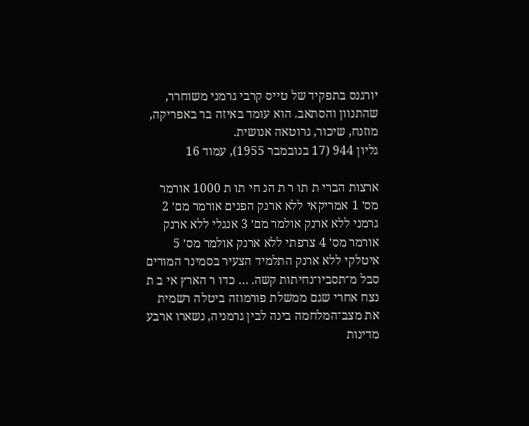יורגנס בתפקיד של טייס קרבי גרמני משוחרר, שהתנוון והסתאב. הוא עומד באיזה בר באפריקה, מוזנח, שיכור, גרוטאה אנושית.
גליון 944 (17 בנובמבר 1955), עמוד 16

ארצות הברי ת תו ר ת הנ חי תו ת 1000 אורמר מס׳ 1 אמריקאי ללא ארנק הפנים אורמר מם׳ 2 גרמני ללא ארנק אולמר מם׳ 3 אנגלי ללא ארנק אורמר מס׳ 4 צרפתי ללא ארנק אולמר מס׳ 5 איטלקי ללא ארנק התלמיד הצעיר בסמינר המורים סבל מ־תסביו־נחיתות קשה. … כדו ר הארץ אי ב ת נצח אחרי שגם ממשלת פורמוזה ביטלה רשמית את מצב־המלחמה בינה לבין גרמניה, נשארו ארבע מדינות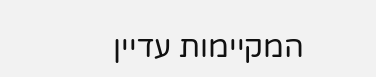המקיימות עדיין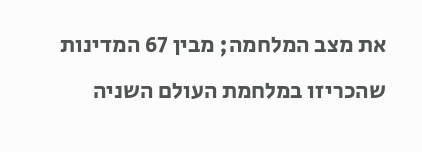את מצב המלחמה; מבין 67 המדינות שהכריזו במלחמת העולם השניה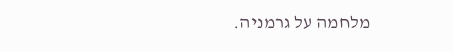מלחמה על גרמניה.